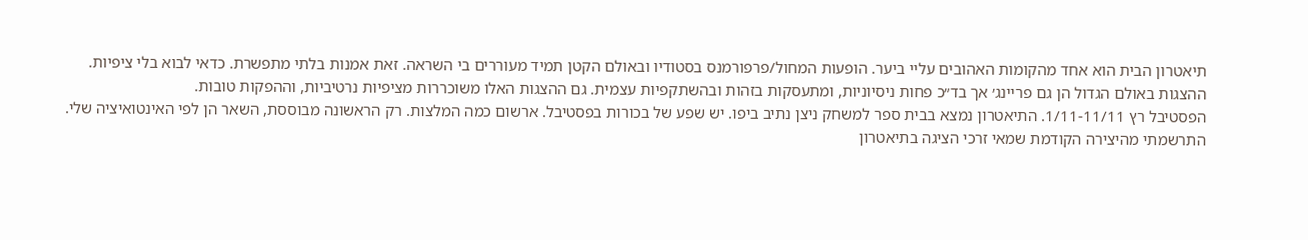תיאטרון הבית הוא אחד מהקומות האהובים עליי ביער. הופעות המחול/פרפורמנס בסטודיו ובאולם הקטן תמיד מעוררים בי השראה. זאת אמנות בלתי מתפשרת. כדאי לבוא בלי ציפיות.
ההצגות באולם הגדול הן גם פריינג׳ אך בד״כ פחות ניסיוניות, ומתעסקות בזהות ובהשתקפיות עצמית. גם ההצגות האלו משוכררות מציפיות נרטיביות, וההפקות טובות.
הפסטיבל רץ 1/11-11/11. התיאטרון נמצא בבית ספר למשחק ניצן נתיב ביפו. יש שפע של בכורות בפסטיבל. ארשום כמה המלצות. רק הראשונה מבוססת, השאר הן לפי האינטואיציה שלי.
התרשמתי מהיצירה הקודמת שמאי זרכי הציגה בתיאטרון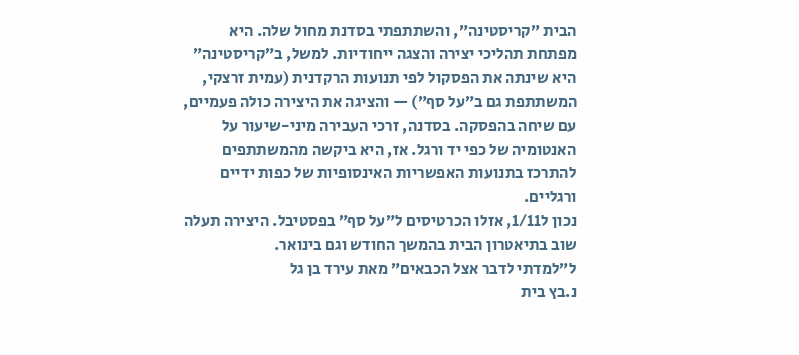הבית ״קריסטינה״, והשתתפתי בסדנת מחול שלה. היא מפתחת תהליכי יצירה והצגה ייחודיות. למשל, ב״קריסטינה״ היא שינתה את הפסקול לפי תנועות הרקדנית (עמית זרצקי, המשתתפת גם ב״על סף״) — והציגה את היצירה כולה פעמיים, עם שיחה בהפסקה. בסדנה, זרכי העבירה מיני-שיעור על האנטומיה של כפי יד ורגל. אז, היא ביקשה מהמשתתפים להתרכז בתנועות האפשריות האינסופיות של כפות ידיים ורגליים.
נכון ל1/11, אזלו הכרטיסים ל״על סף״ בפסטיבל. היצירה תעלה שוב בתיאטרון הבית בהמשך החודש וגם בינואר.
ל״למדתי לדבר אצל הכבאים״ מאת עירד בן גל
נ.בץ בית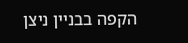הקפה בבניין ניצן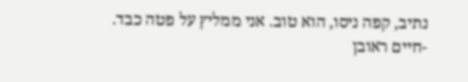נתיב, קפה ניסו, הוא טוב. אני ממליץ על פטה כבד.
-חיים ראובן